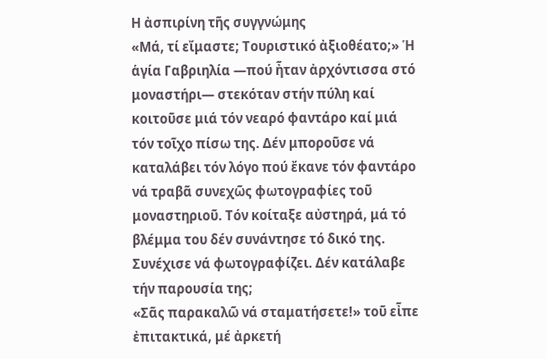Η ἀσπιρίνη τῆς συγγνώμης
«Μά, τί εἴμαστε; Τουριστικό ἀξιοθέατο;» Ἡ ἁγία Γαβριηλία —πού ἦταν ἀρχόντισσα στό μοναστήρι— στεκόταν στήν πύλη καί κοιτοῦσε μιά τόν νεαρό φαντάρο καί μιά τόν τοῖχο πίσω της. Δέν μποροῦσε νά καταλάβει τόν λόγο πού ἔκανε τόν φαντάρο νά τραβᾶ συνεχῶς φωτογραφίες τοῦ μοναστηριοῦ. Τόν κοίταξε αὐστηρά, μά τό βλέμμα του δέν συνάντησε τό δικό της. Συνέχισε νά φωτογραφίζει. Δέν κατάλαβε τήν παρουσία της;
«Σᾶς παρακαλῶ νά σταματήσετε!» τοῦ εἶπε ἐπιτακτικά, μέ ἀρκετή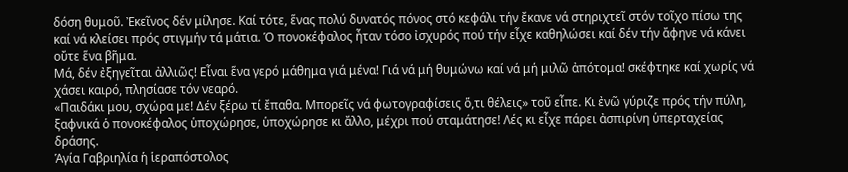δόση θυμοῦ. Ἐκεῖνος δέν μίλησε. Καί τότε, ἕνας πολύ δυνατός πόνος στό κεφάλι τήν ἔκανε νά στηριχτεῖ στόν τοῖχο πίσω της καί νά κλείσει πρός στιγμήν τά μάτια. Ὁ πονοκέφαλος ἦταν τόσο ἰσχυρός πού τήν εἶχε καθηλώσει καί δέν τήν ἄφηνε νά κάνει οὔτε ἕνα βῆμα.
Μά, δέν ἐξηγεῖται ἀλλιῶς! Εἶναι ἕνα γερό μάθημα γιά μένα! Γιά νά μή θυμώνω καί νά μή μιλῶ ἀπότομα! σκέφτηκε καί χωρίς νά χάσει καιρό, πλησίασε τόν νεαρό.
«Παιδάκι μου, σχώρα με! Δέν ξέρω τί ἔπαθα. Μπορεῖς νά φωτογραφίσεις ὅ,τι θέλεις» τοῦ εἶπε. Κι ἐνῶ γύριζε πρός τήν πύλη, ξαφνικά ὁ πονοκέφαλος ὑποχώρησε, ὑποχώρησε κι ἄλλο, μέχρι πού σταμάτησε! Λές κι εἶχε πάρει ἀσπιρίνη ὑπερταχείας δράσης.
Ἁγία Γαβριηλία ἡ ἱεραπόστολος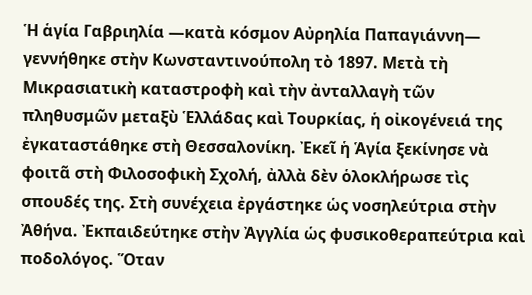Ἡ ἁγία Γαβριηλία —κατὰ κόσμον Αὐρηλία Παπαγιάννη— γεννήθηκε στὴν Κωνσταντινούπολη τὸ 1897. Μετὰ τὴ Μικρασιατικὴ καταστροφὴ καὶ τὴν ἀνταλλαγὴ τῶν πληθυσμῶν μεταξὺ Ἑλλάδας καὶ Τουρκίας, ἡ οἰκογένειά της ἐγκαταστάθηκε στὴ Θεσσαλονίκη. Ἐκεῖ ἡ Ἁγία ξεκίνησε νὰ φοιτᾶ στὴ Φιλοσοφικὴ Σχολή, ἀλλὰ δὲν ὁλοκλήρωσε τὶς σπουδές της. Στὴ συνέχεια ἐργάστηκε ὡς νοσηλεύτρια στὴν Ἀθήνα. Ἐκπαιδεύτηκε στὴν Ἀγγλία ὡς φυσικοθεραπεύτρια καὶ ποδολόγος. Ὅταν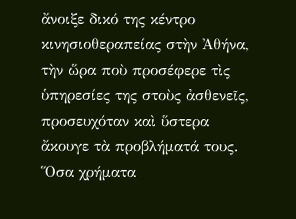ἄνοιξε δικό της κέντρο κινησιοθεραπείας στὴν Ἀθήνα, τὴν ὥρα ποὺ προσέφερε τὶς ὑπηρεσίες της στοὺς ἀσθενεῖς, προσευχόταν καὶ ὕστερα ἄκουγε τὰ προβλήματά τους. Ὅσα χρήματα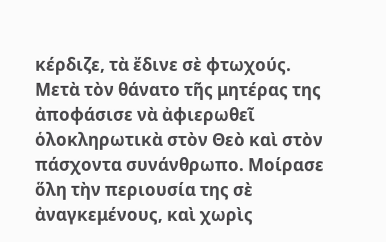κέρδιζε, τὰ ἔδινε σὲ φτωχούς.
Μετὰ τὸν θάνατο τῆς μητέρας της ἀποφάσισε νὰ ἀφιερωθεῖ ὁλοκληρωτικὰ στὸν Θεὸ καὶ στὸν πάσχοντα συνάνθρωπο. Μοίρασε ὅλη τὴν περιουσία της σὲ ἀναγκεμένους, καὶ χωρὶς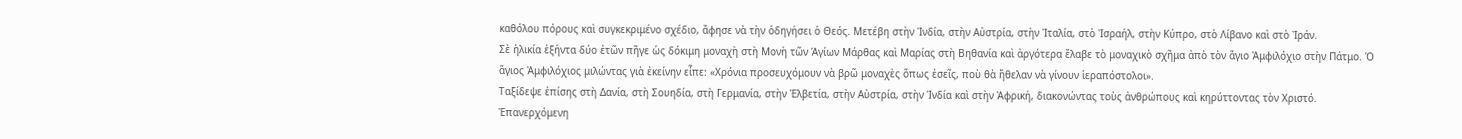καθόλου πόρους καὶ συγκεκριμένο σχέδιο, ἄφησε νὰ τὴν ὁδηγήσει ὁ Θεός. Μετέβη στὴν Ἰνδία, στὴν Αὐστρία, στὴν Ἰταλία, στὸ Ἰσραήλ, στὴν Κύπρο, στὸ Λίβανο καὶ στὸ Ἰράν.
Σὲ ἡλικία ἑξήντα δύο ἐτῶν πῆγε ὡς δόκιμη μοναχὴ στὴ Μονὴ τῶν Ἁγίων Μάρθας καὶ Μαρίας στὴ Βηθανία καὶ ἀργότερα ἔλαβε τὸ μοναχικὸ σχῆμα ἀπὸ τὸν ἅγιο Ἀμφιλόχιο στὴν Πάτμο. Ὁ ἅγιος Ἀμφιλόχιος μιλώντας γιὰ ἐκείνην εἶπε: «Χρόνια προσευχόμουν νὰ βρῶ μοναχὲς ὅπως ἐσεῖς, ποὺ θὰ ἤθελαν νὰ γίνουν ἱεραπόστολοι».
Ταξίδεψε ἐπίσης στὴ Δανία, στὴ Σουηδία, στὴ Γερμανία, στὴν Ἑλβετία, στὴν Αὐστρία, στὴν Ἰνδία καὶ στὴν Ἀφρική, διακονώντας τοὺς ἀνθρώπους καὶ κηρύττοντας τὸν Χριστό. Ἐπανερχόμενη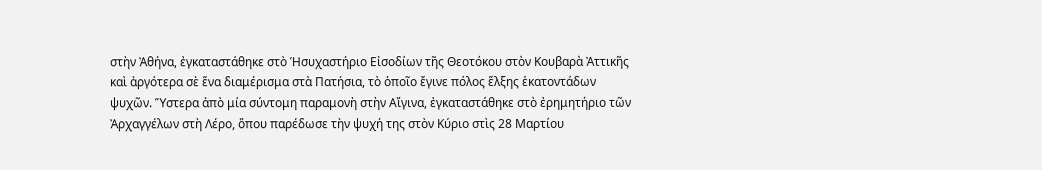στὴν Ἀθήνα, ἐγκαταστάθηκε στὸ Ἡσυχαστήριο Εἰσοδίων τῆς Θεοτόκου στὸν Κουβαρὰ Ἀττικῆς καὶ ἀργότερα σὲ ἕνα διαμέρισμα στὰ Πατήσια, τὸ ὁποῖο ἔγινε πόλος ἕλξης ἑκατοντάδων ψυχῶν. Ὕστερα ἀπὸ μία σύντομη παραμονὴ στὴν Αἴγινα, ἐγκαταστάθηκε στὸ ἐρημητήριο τῶν Ἀρχαγγέλων στὴ Λέρο, ὅπου παρέδωσε τὴν ψυχή της στὸν Κύριο στὶς 28 Μαρτίου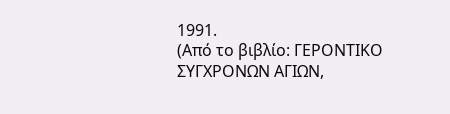1991.
(Από το βιβλίο: ΓΕΡΟΝΤΙΚΟ ΣΥΓΧΡΟΝΩΝ ΑΓΙΩΝ,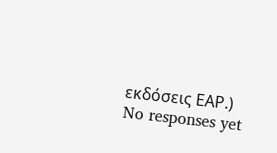εκδόσεις ΕΑΡ.)
No responses yet